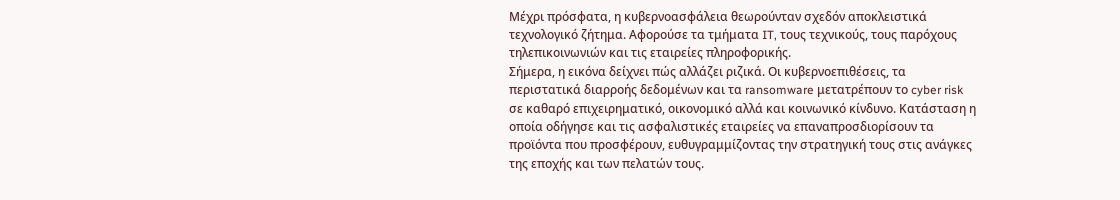Μέχρι πρόσφατα, η κυβερνοασφάλεια θεωρούνταν σχεδόν αποκλειστικά τεχνολογικό ζήτημα. Αφορούσε τα τμήματα IT, τους τεχνικούς, τους παρόχους τηλεπικοινωνιών και τις εταιρείες πληροφορικής.
Σήμερα, η εικόνα δείχνει πώς αλλάζει ριζικά. Οι κυβερνοεπιθέσεις, τα περιστατικά διαρροής δεδομένων και τα ransomware μετατρέπουν το cyber risk σε καθαρό επιχειρηματικό, οικονομικό αλλά και κοινωνικό κίνδυνο. Κατάσταση η οποία οδήγησε και τις ασφαλιστικές εταιρείες να επαναπροσδιορίσουν τα προϊόντα που προσφέρουν, ευθυγραμμίζοντας την στρατηγική τους στις ανάγκες της εποχής και των πελατών τους.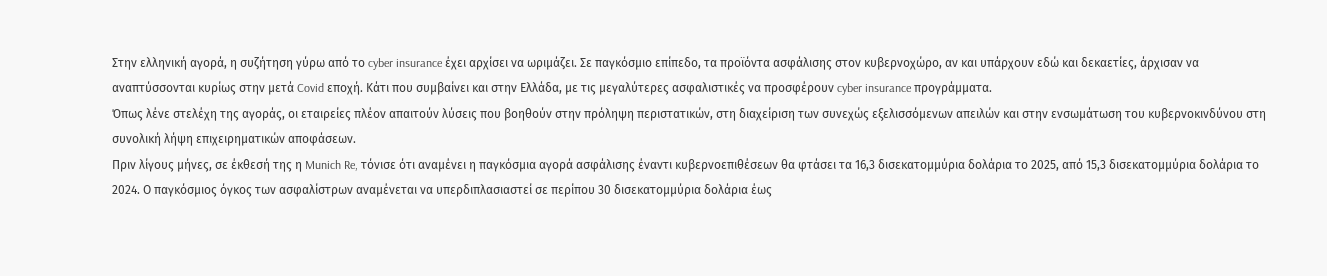Στην ελληνική αγορά, η συζήτηση γύρω από το cyber insurance έχει αρχίσει να ωριμάζει. Σε παγκόσμιο επίπεδο, τα προϊόντα ασφάλισης στον κυβερνοχώρο, αν και υπάρχουν εδώ και δεκαετίες, άρχισαν να αναπτύσσονται κυρίως στην μετά Covid εποχή. Κάτι που συμβαίνει και στην Ελλάδα, με τις μεγαλύτερες ασφαλιστικές να προσφέρουν cyber insurance προγράμματα.
Όπως λένε στελέχη της αγοράς, οι εταιρείες πλέον απαιτούν λύσεις που βοηθούν στην πρόληψη περιστατικών, στη διαχείριση των συνεχώς εξελισσόμενων απειλών και στην ενσωμάτωση του κυβερνοκινδύνου στη συνολική λήψη επιχειρηματικών αποφάσεων.
Πριν λίγους μήνες, σε έκθεσή της η Munich Re, τόνισε ότι αναμένει η παγκόσμια αγορά ασφάλισης έναντι κυβερνοεπιθέσεων θα φτάσει τα 16,3 δισεκατομμύρια δολάρια το 2025, από 15,3 δισεκατομμύρια δολάρια το 2024. Ο παγκόσμιος όγκος των ασφαλίστρων αναμένεται να υπερδιπλασιαστεί σε περίπου 30 δισεκατομμύρια δολάρια έως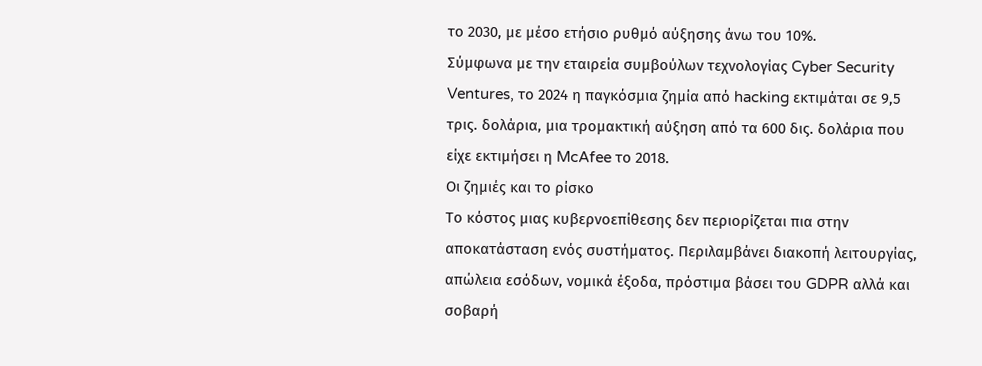το 2030, με μέσο ετήσιο ρυθμό αύξησης άνω του 10%.
Σύμφωνα με την εταιρεία συμβούλων τεχνολογίας Cyber Security Ventures, το 2024 η παγκόσμια ζημία από hacking εκτιμάται σε 9,5 τρις. δολάρια, μια τρομακτική αύξηση από τα 600 δις. δολάρια που είχε εκτιμήσει η McAfee το 2018.
Οι ζημιές και το ρίσκο
Το κόστος μιας κυβερνοεπίθεσης δεν περιορίζεται πια στην αποκατάσταση ενός συστήματος. Περιλαμβάνει διακοπή λειτουργίας, απώλεια εσόδων, νομικά έξοδα, πρόστιμα βάσει του GDPR αλλά και σοβαρή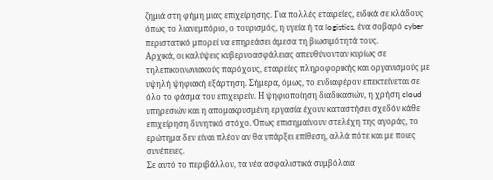ζημιά στη φήμη μιας επιχείρησης. Για πολλές εταιρείες, ειδικά σε κλάδους όπως το λιανεμπόριο, ο τουρισμός, η υγεία ή τα logistics, ένα σοβαρό cyber περιστατικό μπορεί να επηρεάσει άμεσα τη βιωσιμότητά τους.
Αρχικά, οι καλύψεις κυβερνοασφάλειας απευθύνονταν κυρίως σε τηλεπικοινωνιακούς παρόχους, εταιρείες πληροφορικής και οργανισμούς με υψηλή ψηφιακή εξάρτηση. Σήμερα, όμως, το ενδιαφέρον επεκτείνεται σε όλο το φάσμα του επιχειρείν. Η ψηφιοποίηση διαδικασιών, η χρήση cloud υπηρεσιών και η απομακρυσμένη εργασία έχουν καταστήσει σχεδόν κάθε επιχείρηση δυνητικό στόχο. Όπως επισημαίνουν στελέχη της αγοράς, το ερώτημα δεν είναι πλέον αν θα υπάρξει επίθεση, αλλά πότε και με ποιες συνέπειες.
Σε αυτό το περιβάλλον, τα νέα ασφαλιστικά συμβόλαια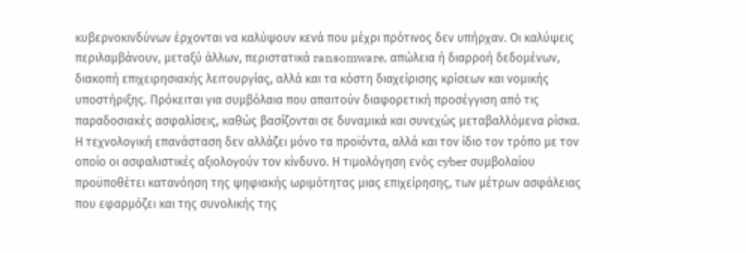κυβερνοκινδύνων έρχονται να καλύψουν κενά που μέχρι πρότινος δεν υπήρχαν. Οι καλύψεις περιλαμβάνουν, μεταξύ άλλων, περιστατικά ransomware, απώλεια ή διαρροή δεδομένων, διακοπή επιχειρησιακής λειτουργίας, αλλά και τα κόστη διαχείρισης κρίσεων και νομικής υποστήριξης. Πρόκειται για συμβόλαια που απαιτούν διαφορετική προσέγγιση από τις παραδοσιακές ασφαλίσεις, καθώς βασίζονται σε δυναμικά και συνεχώς μεταβαλλόμενα ρίσκα.
Η τεχνολογική επανάσταση δεν αλλάζει μόνο τα προϊόντα, αλλά και τον ίδιο τον τρόπο με τον οποίο οι ασφαλιστικές αξιολογούν τον κίνδυνο. Η τιμολόγηση ενός cyber συμβολαίου προϋποθέτει κατανόηση της ψηφιακής ωριμότητας μιας επιχείρησης, των μέτρων ασφάλειας που εφαρμόζει και της συνολικής της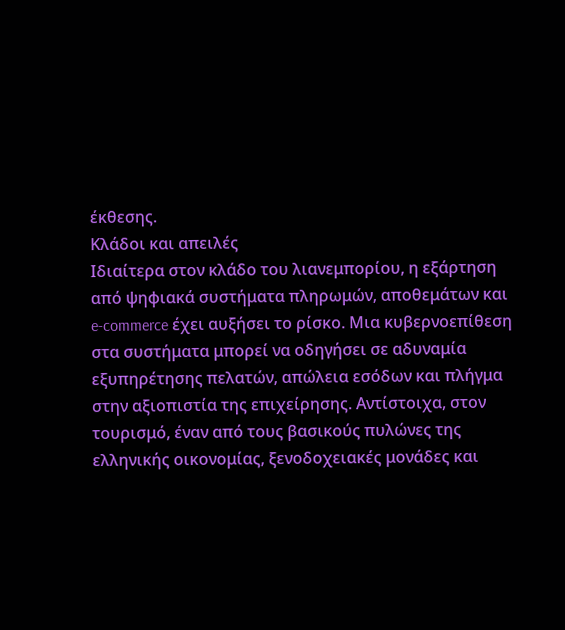έκθεσης.
Κλάδοι και απειλές
Ιδιαίτερα στον κλάδο του λιανεμπορίου, η εξάρτηση από ψηφιακά συστήματα πληρωμών, αποθεμάτων και e-commerce έχει αυξήσει το ρίσκο. Μια κυβερνοεπίθεση στα συστήματα μπορεί να οδηγήσει σε αδυναμία εξυπηρέτησης πελατών, απώλεια εσόδων και πλήγμα στην αξιοπιστία της επιχείρησης. Αντίστοιχα, στον τουρισμό, έναν από τους βασικούς πυλώνες της ελληνικής οικονομίας, ξενοδοχειακές μονάδες και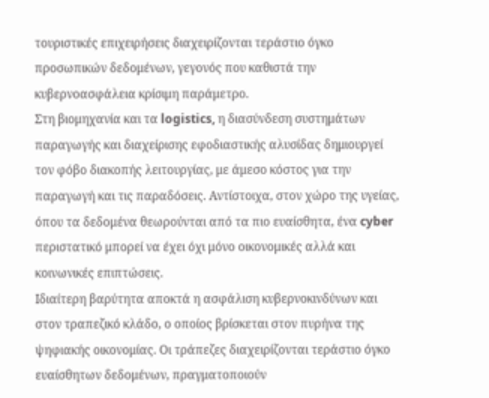τουριστικές επιχειρήσεις διαχειρίζονται τεράστιο όγκο προσωπικών δεδομένων, γεγονός που καθιστά την κυβερνοασφάλεια κρίσιμη παράμετρο.
Στη βιομηχανία και τα logistics, η διασύνδεση συστημάτων παραγωγής και διαχείρισης εφοδιαστικής αλυσίδας δημιουργεί τον φόβο διακοπής λειτουργίας, με άμεσο κόστος για την παραγωγή και τις παραδόσεις. Αντίστοιχα, στον χώρο της υγείας, όπου τα δεδομένα θεωρούνται από τα πιο ευαίσθητα, ένα cyber περιστατικό μπορεί να έχει όχι μόνο οικονομικές αλλά και κοινωνικές επιπτώσεις.
Ιδιαίτερη βαρύτητα αποκτά η ασφάλιση κυβερνοκινδύνων και στον τραπεζικό κλάδο, ο οποίος βρίσκεται στον πυρήνα της ψηφιακής οικονομίας. Οι τράπεζες διαχειρίζονται τεράστιο όγκο ευαίσθητων δεδομένων, πραγματοποιούν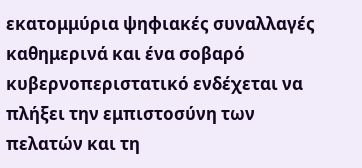εκατομμύρια ψηφιακές συναλλαγές καθημερινά και ένα σοβαρό κυβερνοπεριστατικό ενδέχεται να πλήξει την εμπιστοσύνη των πελατών και τη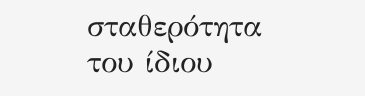σταθερότητα του ίδιου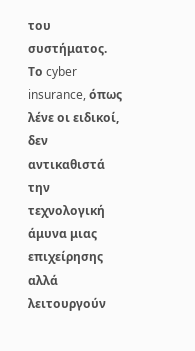του συστήματος.
Το cyber insurance, όπως λένε οι ειδικοί, δεν αντικαθιστά την τεχνολογική άμυνα μιας επιχείρησης αλλά λειτουργούν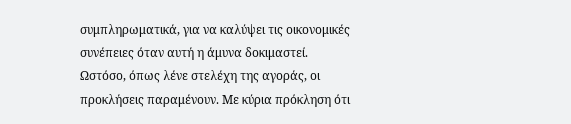συμπληρωματικά, για να καλύψει τις οικονομικές συνέπειες όταν αυτή η άμυνα δοκιμαστεί.
Ωστόσο, όπως λένε στελέχη της αγοράς, οι προκλήσεις παραμένουν. Με κύρια πρόκληση ότι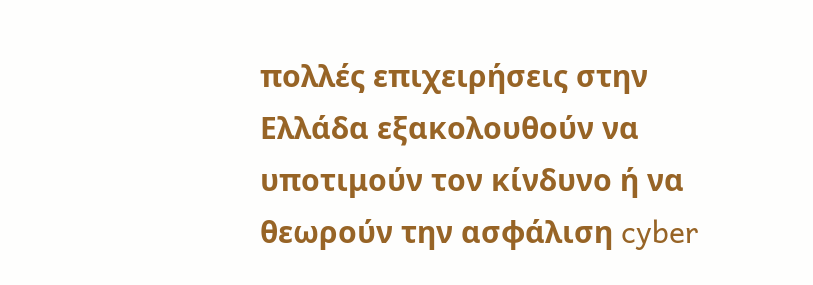πολλές επιχειρήσεις στην Ελλάδα εξακολουθούν να υποτιμούν τον κίνδυνο ή να θεωρούν την ασφάλιση cyber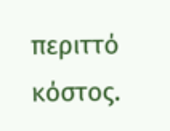περιττό κόστος.